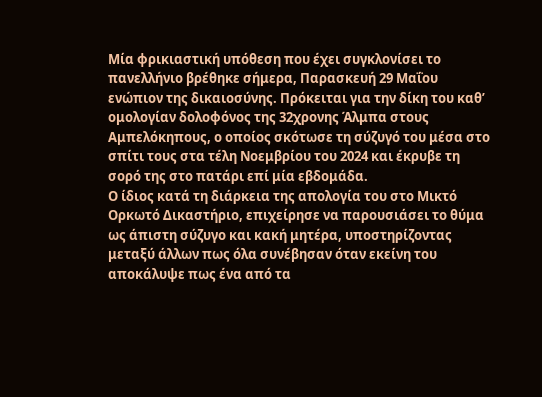Μία φρικιαστική υπόθεση που έχει συγκλονίσει το πανελλήνιο βρέθηκε σήμερα, Παρασκευή 29 Μαΐου ενώπιον της δικαιοσύνης. Πρόκειται για την δίκη του καθ’ ομολογίαν δολοφόνος της 32χρονης Άλμπα στους Αμπελόκηπους, ο οποίος σκότωσε τη σύζυγό του μέσα στο σπίτι τους στα τέλη Νοεμβρίου του 2024 και έκρυβε τη σορό της στο πατάρι επί μία εβδομάδα.
Ο ίδιος κατά τη διάρκεια της απολογία του στο Μικτό Ορκωτό Δικαστήριο, επιχείρησε να παρουσιάσει το θύμα ως άπιστη σύζυγο και κακή μητέρα, υποστηρίζοντας μεταξύ άλλων πως όλα συνέβησαν όταν εκείνη του αποκάλυψε πως ένα από τα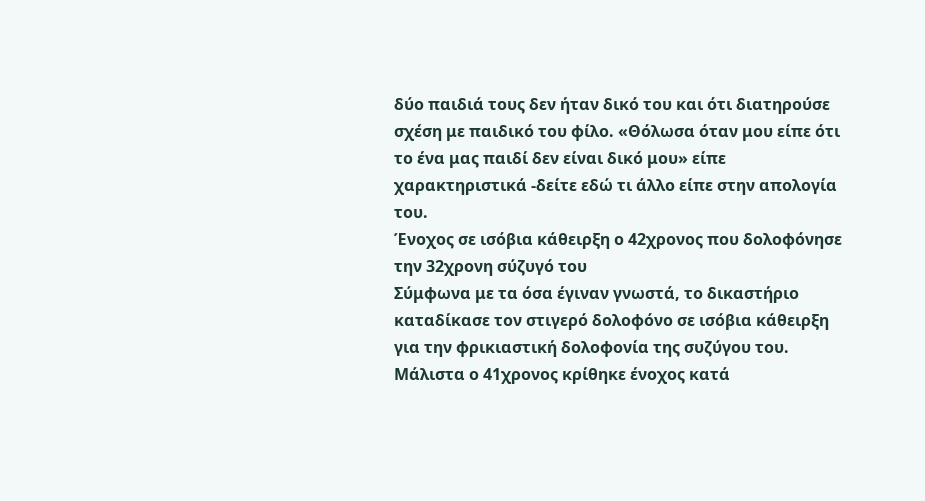δύο παιδιά τους δεν ήταν δικό του και ότι διατηρούσε σχέση με παιδικό του φίλο. «Θόλωσα όταν μου είπε ότι το ένα μας παιδί δεν είναι δικό μου» είπε χαρακτηριστικά -δείτε εδώ τι άλλο είπε στην απολογία του.
Ένοχος σε ισόβια κάθειρξη ο 42χρονος που δολοφόνησε την 32χρονη σύζυγό του
Σύμφωνα με τα όσα έγιναν γνωστά, το δικαστήριο καταδίκασε τον στιγερό δολοφόνο σε ισόβια κάθειρξη για την φρικιαστική δολοφονία της συζύγου του. Μάλιστα ο 41χρονος κρίθηκε ένοχος κατά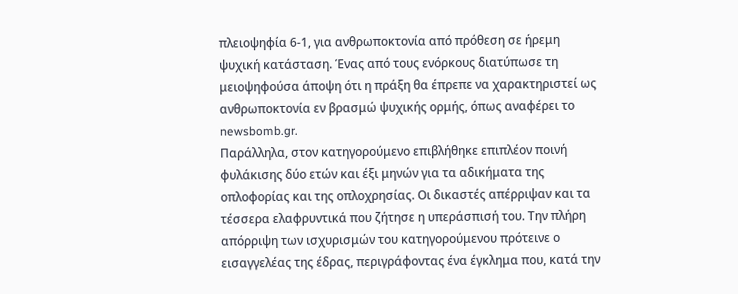πλειοψηφία 6-1, για ανθρωποκτονία από πρόθεση σε ήρεμη ψυχική κατάσταση. Ένας από τους ενόρκους διατύπωσε τη μειοψηφούσα άποψη ότι η πράξη θα έπρεπε να χαρακτηριστεί ως ανθρωποκτονία εν βρασμώ ψυχικής ορμής, όπως αναφέρει το newsbomb.gr.
Παράλληλα, στον κατηγορούμενο επιβλήθηκε επιπλέον ποινή φυλάκισης δύο ετών και έξι μηνών για τα αδικήματα της οπλοφορίας και της οπλοχρησίας. Οι δικαστές απέρριψαν και τα τέσσερα ελαφρυντικά που ζήτησε η υπεράσπισή του. Την πλήρη απόρριψη των ισχυρισμών του κατηγορούμενου πρότεινε ο εισαγγελέας της έδρας, περιγράφοντας ένα έγκλημα που, κατά την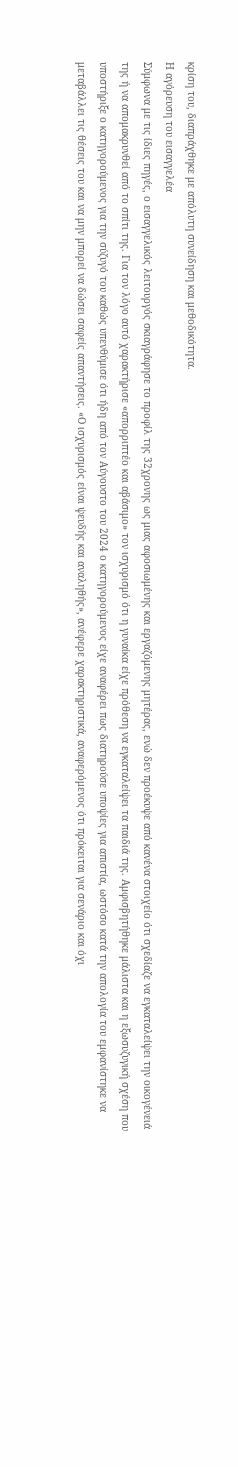κρίση του, διαπράχθηκε με απόλυτη συνείδηση και μεθοδικότητα.
Η αγόρευση του εισαγγελέα
Σύμφωνα με τις ίδιες πηγές, ο εισαγγελικός λειτουργός σκιαγράφησε το προφίλ της 32χρονης ως μιας αφοσιωμένης και εργαζόμενης μητέρας, ενώ δεν προέκυψε από κανένα στοιχείο ότι σχεδίαζε να εγκαταλείψει την οικογένειά της ή να απομακρυνθεί από το σπίτι της. Για τον λόγο αυτό χαρακτήρισε «απορριπτέο και αβάσιμο» τον ισχυρισμό ότι η γυναίκα είχε πρόθεση να εγκαταλείψει τα παιδιά της. Αμφισβητήθηκε μάλιστα και η εξωσυζυγική σχέση που υποστήριξε ο κατηγορούμενος για την σύζυγό του καθώς υπενθύμισε ότι ήδη από τον Αύγουστο του 2024 ο κατηγορούμενος είχε αναφέρει πως διατηρούσε υποψίες για απιστία, ωστόσο κατά την απολογία του εμφανίστηκε να μεταβάλλει τις θέσεις του και να μην μπορεί να δώσει σαφείς απαντήσεις. «Ο ισχυρισμός είναι ψευδής και αναληθής», ανέφερε χαρακτηριστικά, αναφερόμενος ότι πρόκειται για σενάριο και όχι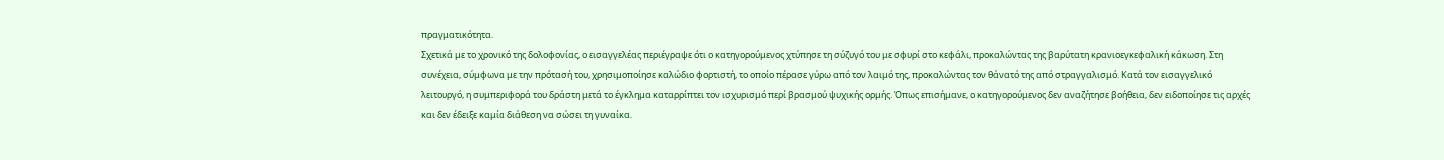πραγματικότητα.
Σχετικά με το χρονικό της δολοφονίας, ο εισαγγελέας περιέγραψε ότι ο κατηγορούμενος χτύπησε τη σύζυγό του με σφυρί στο κεφάλι, προκαλώντας της βαρύτατη κρανιοεγκεφαλική κάκωση. Στη συνέχεια, σύμφωνα με την πρότασή του, χρησιμοποίησε καλώδιο φορτιστή, το οποίο πέρασε γύρω από τον λαιμό της, προκαλώντας τον θάνατό της από στραγγαλισμό. Κατά τον εισαγγελικό λειτουργό, η συμπεριφορά του δράστη μετά το έγκλημα καταρρίπτει τον ισχυρισμό περί βρασμού ψυχικής ορμής. Όπως επισήμανε, ο κατηγορούμενος δεν αναζήτησε βοήθεια, δεν ειδοποίησε τις αρχές και δεν έδειξε καμία διάθεση να σώσει τη γυναίκα.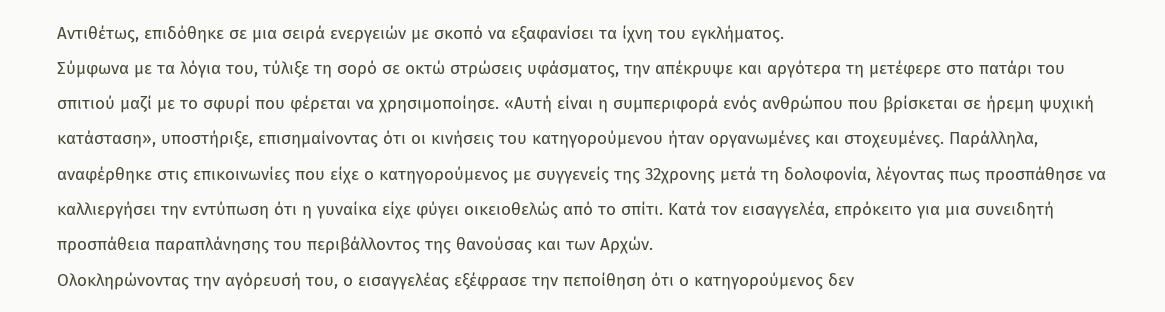Αντιθέτως, επιδόθηκε σε μια σειρά ενεργειών με σκοπό να εξαφανίσει τα ίχνη του εγκλήματος.
Σύμφωνα με τα λόγια του, τύλιξε τη σορό σε οκτώ στρώσεις υφάσματος, την απέκρυψε και αργότερα τη μετέφερε στο πατάρι του σπιτιού μαζί με το σφυρί που φέρεται να χρησιμοποίησε. «Αυτή είναι η συμπεριφορά ενός ανθρώπου που βρίσκεται σε ήρεμη ψυχική κατάσταση», υποστήριξε, επισημαίνοντας ότι οι κινήσεις του κατηγορούμενου ήταν οργανωμένες και στοχευμένες. Παράλληλα, αναφέρθηκε στις επικοινωνίες που είχε ο κατηγορούμενος με συγγενείς της 32χρονης μετά τη δολοφονία, λέγοντας πως προσπάθησε να καλλιεργήσει την εντύπωση ότι η γυναίκα είχε φύγει οικειοθελώς από το σπίτι. Κατά τον εισαγγελέα, επρόκειτο για μια συνειδητή προσπάθεια παραπλάνησης του περιβάλλοντος της θανούσας και των Αρχών.
Ολοκληρώνοντας την αγόρευσή του, ο εισαγγελέας εξέφρασε την πεποίθηση ότι ο κατηγορούμενος δεν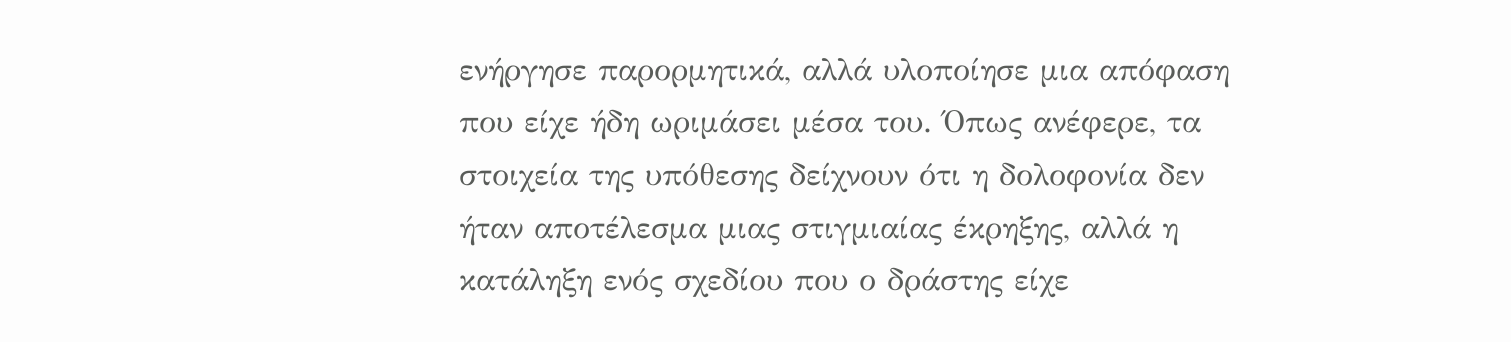ενήργησε παρορμητικά, αλλά υλοποίησε μια απόφαση που είχε ήδη ωριμάσει μέσα του. Όπως ανέφερε, τα στοιχεία της υπόθεσης δείχνουν ότι η δολοφονία δεν ήταν αποτέλεσμα μιας στιγμιαίας έκρηξης, αλλά η κατάληξη ενός σχεδίου που ο δράστης είχε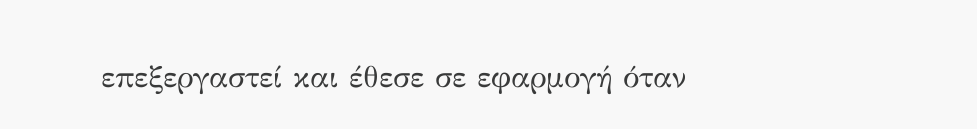επεξεργαστεί και έθεσε σε εφαρμογή όταν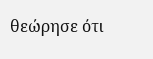θεώρησε ότι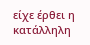είχε έρθει η κατάλληλη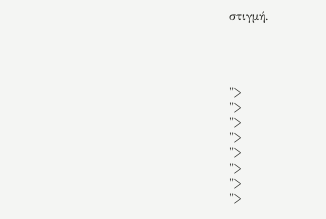στιγμή.




">
">
">
">
">
">
">
">